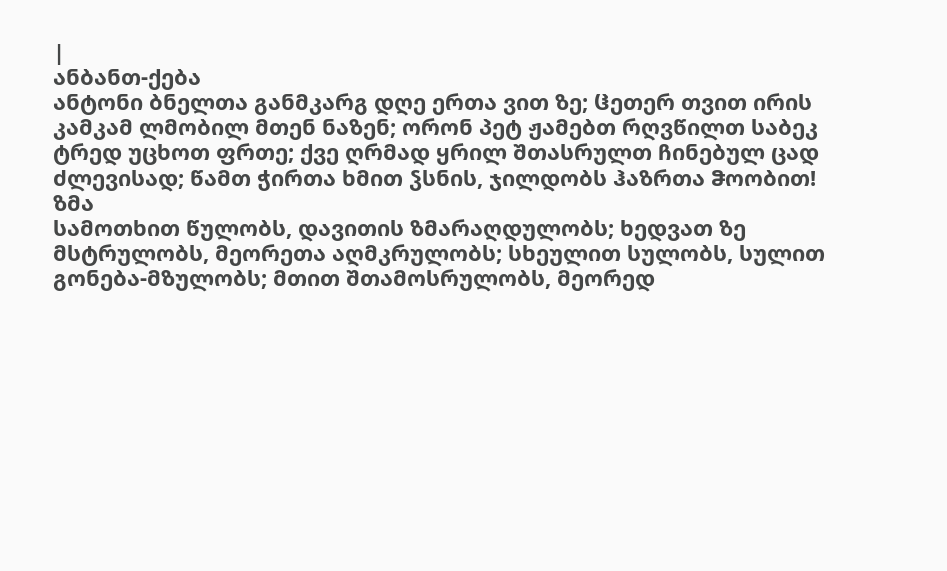|
ანბანთ-ქება
ანტონი ბნელთა განმკარგ დღე ერთა ვით ზე; ჱეთერ თვით ირის კამკამ ლმობილ მთენ ნაზენ; ორონ პეტ ჟამებთ რღვწილთ საბეკ ტრედ უცხოთ ფრთე; ქვე ღრმად ყრილ შთასრულთ ჩინებულ ცად ძლევისად; წამთ ჭირთა ხმით ჴსნის, ჯილდობს ჰაზრთა ჵოობით!
ზმა
სამოთხით წულობს, დავითის ზმარაღდულობს; ხედვათ ზე მსტრულობს, მეორეთა აღმკრულობს; სხეულით სულობს, სულით გონება-მზულობს; მთით შთამოსრულობს, მეორედ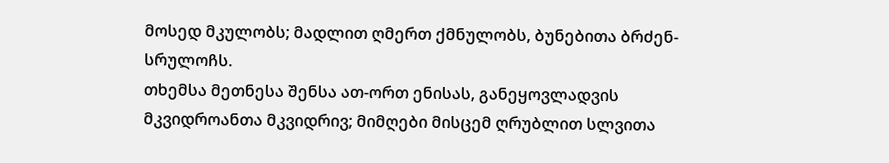მოსედ მკულობს; მადლით ღმერთ ქმნულობს, ბუნებითა ბრძენ-სრულოჩს.
თხემსა მეთნესა შენსა ათ-ორთ ენისას, განეყოვლადვის მკვიდროანთა მკვიდრივ; მიმღები მისცემ ღრუბლით სლვითა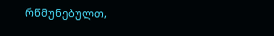რწმუნებულთ,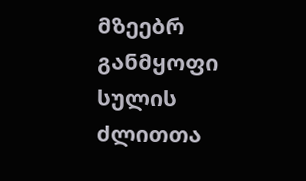მზეებრ განმყოფი სულის ძლითთა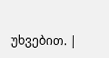უხვებით. |